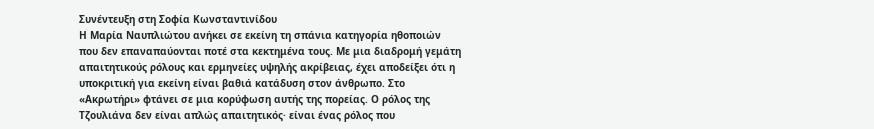Συνέντευξη στη Σοφία Κωνσταντινίδου
Η Μαρία Ναυπλιώτου ανήκει σε εκείνη τη σπάνια κατηγορία ηθοποιών που δεν επαναπαύονται ποτέ στα κεκτημένα τους. Με μια διαδρομή γεμάτη απαιτητικούς ρόλους και ερμηνείες υψηλής ακρίβειας, έχει αποδείξει ότι η υποκριτική για εκείνη είναι βαθιά κατάδυση στον άνθρωπο. Στο «Ακρωτήρι» φτάνει σε μια κορύφωση αυτής της πορείας. Ο ρόλος της Τζουλιάνα δεν είναι απλώς απαιτητικός· είναι ένας ρόλος που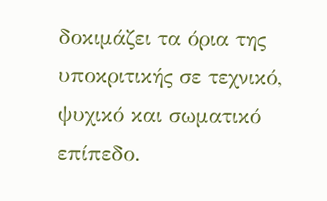δοκιμάζει τα όρια της υποκριτικής σε τεχνικό, ψυχικό και σωματικό επίπεδο.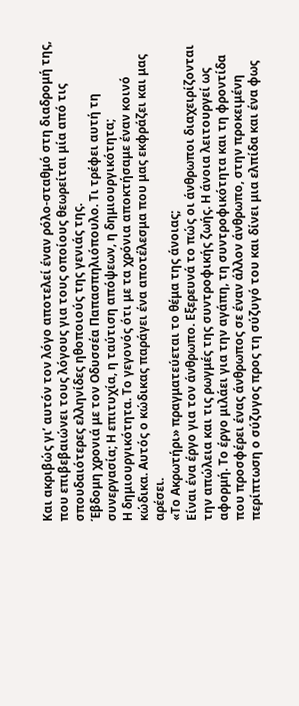Και ακριβώς γι’ αυτόν τον λόγο αποτελεί έναν ρόλο-σταθμό στη διαδρομή της, που επιβεβαιώνει τους λόγους για τους οποίους θεωρείται μία από τις σπουδαιότερες ελληνίδες ηθοποιούς της γενιάς της.
Έβδομη χρονιά με τον Οδυσσέα Παπασπηλιόπουλο. Τι τρέφει αυτή τη συνεργασία; Η επιτυχία, η ταύτιση απόψεων, η δημιουργικότητα;
Η δημιουργικότητα. Το γεγονός ότι με τα χρόνια αποκτήσαμε έναν κοινό κώδικα. Αυτός ο κώδικας παράγει ένα αποτέλεσμα που μας εκφράζει και μας αρέσει.
«Το Ακρωτήρι» πραγματεύεται το θέμα της άνοιας;
Είναι ένα έργο για τον άνθρωπο. Εξερευνά το πώς οι άνθρωποι διαχειρίζονται την απώλεια και τις ρωγμές της συντροφικής ζωής. Η άνοια λειτουργεί ως αφορμή. Το έργο μιλάει για την αγάπη, τη συντροφικότητα και τη φροντίδα που προσφέρει ένας άνθρωπος σε έναν άλλον άνθρωπο, στην προκειμένη περίπτωση ο σύζυγος προς τη σύζυγό του και δίνει μια ελπίδα και ένα φως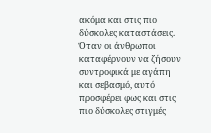ακόμα και στις πιο δύσκολες καταστάσεις. Όταν οι άνθρωποι καταφέρνουν να ζήσουν συντροφικά με αγάπη και σεβασμό, αυτό προσφέρει φως και στις πιο δύσκολες στιγμές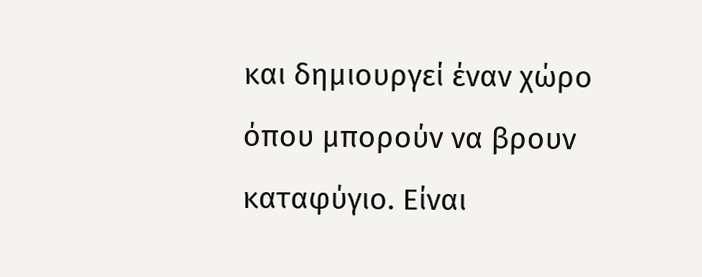και δημιουργεί έναν χώρο όπου μπορούν να βρουν καταφύγιο. Είναι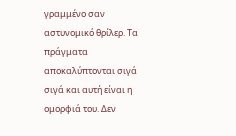γραμμένο σαν αστυνομικό θρίλερ. Τα πράγματα αποκαλύπτονται σιγά σιγά και αυτή είναι η ομορφιά του. Δεν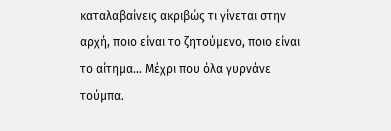καταλαβαίνεις ακριβώς τι γίνεται στην αρχή, ποιο είναι το ζητούμενο, ποιο είναι το αίτημα… Μέχρι που όλα γυρνάνε τούμπα.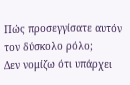Πώς προσεγγίσατε αυτόν τον δύσκολο ρόλο;
Δεν νομίζω ότι υπάρχει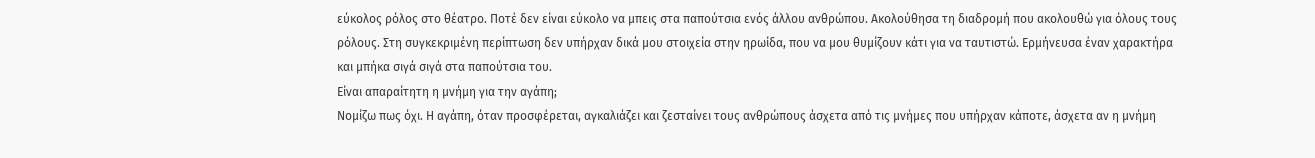εύκολος ρόλος στο θέατρο. Ποτέ δεν είναι εύκολο να μπεις στα παπούτσια ενός άλλου ανθρώπου. Ακολούθησα τη διαδρομή που ακολουθώ για όλους τους ρόλους. Στη συγκεκριμένη περίπτωση δεν υπήρχαν δικά μου στοιχεία στην ηρωίδα, που να μου θυμίζουν κάτι για να ταυτιστώ. Ερμήνευσα έναν χαρακτήρα και μπήκα σιγά σιγά στα παπούτσια του.
Είναι απαραίτητη η μνήμη για την αγάπη;
Νομίζω πως όχι. Η αγάπη, όταν προσφέρεται, αγκαλιάζει και ζεσταίνει τους ανθρώπους άσχετα από τις μνήμες που υπήρχαν κάποτε, άσχετα αν η μνήμη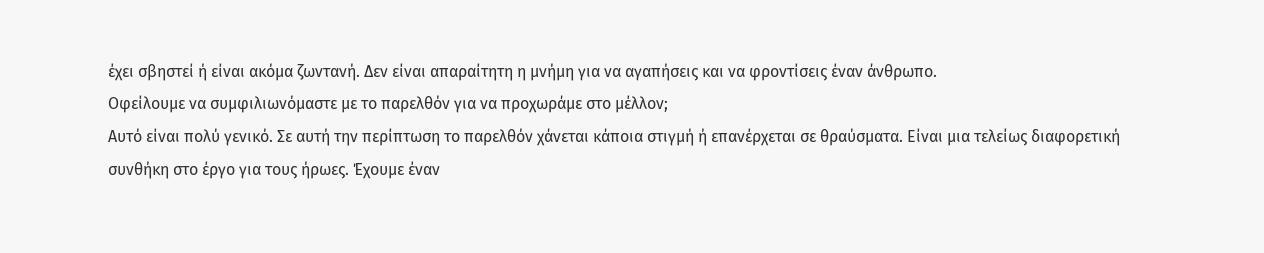έχει σβηστεί ή είναι ακόμα ζωντανή. Δεν είναι απαραίτητη η μνήμη για να αγαπήσεις και να φροντίσεις έναν άνθρωπο.
Οφείλουμε να συμφιλιωνόμαστε με το παρελθόν για να προχωράμε στο μέλλον;
Αυτό είναι πολύ γενικό. Σε αυτή την περίπτωση το παρελθόν χάνεται κάποια στιγμή ή επανέρχεται σε θραύσματα. Είναι μια τελείως διαφορετική συνθήκη στο έργο για τους ήρωες. Έχουμε έναν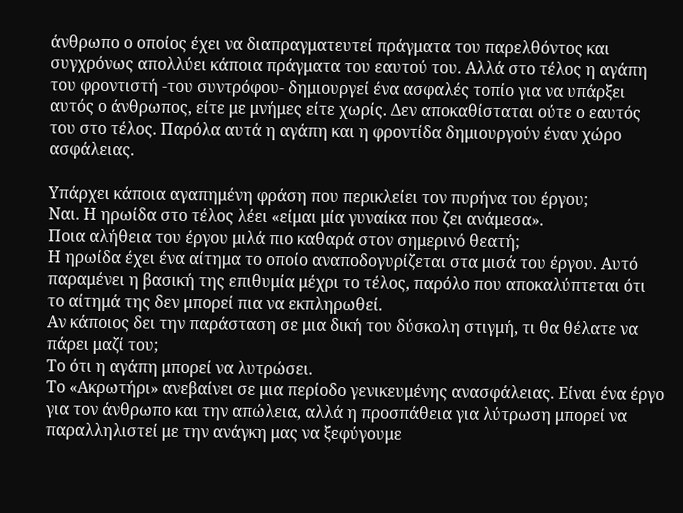άνθρωπο ο οποίος έχει να διαπραγματευτεί πράγματα του παρελθόντος και συγχρόνως απολλύει κάποια πράγματα του εαυτού του. Αλλά στο τέλος η αγάπη του φροντιστή -του συντρόφου- δημιουργεί ένα ασφαλές τοπίο για να υπάρξει αυτός ο άνθρωπος, είτε με μνήμες είτε χωρίς. Δεν αποκαθίσταται ούτε ο εαυτός του στο τέλος. Παρόλα αυτά η αγάπη και η φροντίδα δημιουργούν έναν χώρο ασφάλειας.

Υπάρχει κάποια αγαπημένη φράση που περικλείει τον πυρήνα του έργου;
Ναι. Η ηρωίδα στο τέλος λέει «είμαι μία γυναίκα που ζει ανάμεσα».
Ποια αλήθεια του έργου μιλά πιο καθαρά στον σημερινό θεατή;
Η ηρωίδα έχει ένα αίτημα το οποίο αναποδογυρίζεται στα μισά του έργου. Αυτό παραμένει η βασική της επιθυμία μέχρι το τέλος, παρόλο που αποκαλύπτεται ότι το αίτημά της δεν μπορεί πια να εκπληρωθεί.
Αν κάποιος δει την παράσταση σε μια δική του δύσκολη στιγμή, τι θα θέλατε να πάρει μαζί του;
Το ότι η αγάπη μπορεί να λυτρώσει.
Το «Ακρωτήρι» ανεβαίνει σε μια περίοδο γενικευμένης ανασφάλειας. Είναι ένα έργο για τον άνθρωπο και την απώλεια, αλλά η προσπάθεια για λύτρωση μπορεί να παραλληλιστεί με την ανάγκη μας να ξεφύγουμε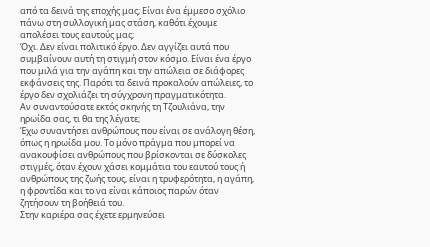από τα δεινά της εποχής μας; Είναι ένα έμμεσο σχόλιο πάνω στη συλλογική μας στάση, καθότι έχουμε απολέσει τους εαυτούς μας;
Όχι. Δεν είναι πολιτικό έργο. Δεν αγγίζει αυτά που συμβαίνουν αυτή τη στιγμή στον κόσμο. Είναι ένα έργο που μιλά για την αγάπη και την απώλεια σε διάφορες εκφάνσεις της. Παρότι τα δεινά προκαλούν απώλειες, το έργο δεν σχολιάζει τη σύγχρονη πραγματικότητα.
Αν συναντούσατε εκτός σκηνής τη Τζουλιάνα, την ηρωίδα σας, τι θα της λέγατε;
Έχω συναντήσει ανθρώπους που είναι σε ανάλογη θέση, όπως η ηρωίδα μου. Το μόνο πράγμα που μπορεί να ανακουφίσει ανθρώπους που βρίσκονται σε δύσκολες στιγμές, όταν έχουν χάσει κομμάτια του εαυτού τους ή ανθρώπους της ζωής τους, είναι η τρυφερότητα, η αγάπη, η φροντίδα και το να είναι κάποιος παρών όταν ζητήσουν τη βοήθειά του.
Στην καριέρα σας έχετε ερμηνεύσει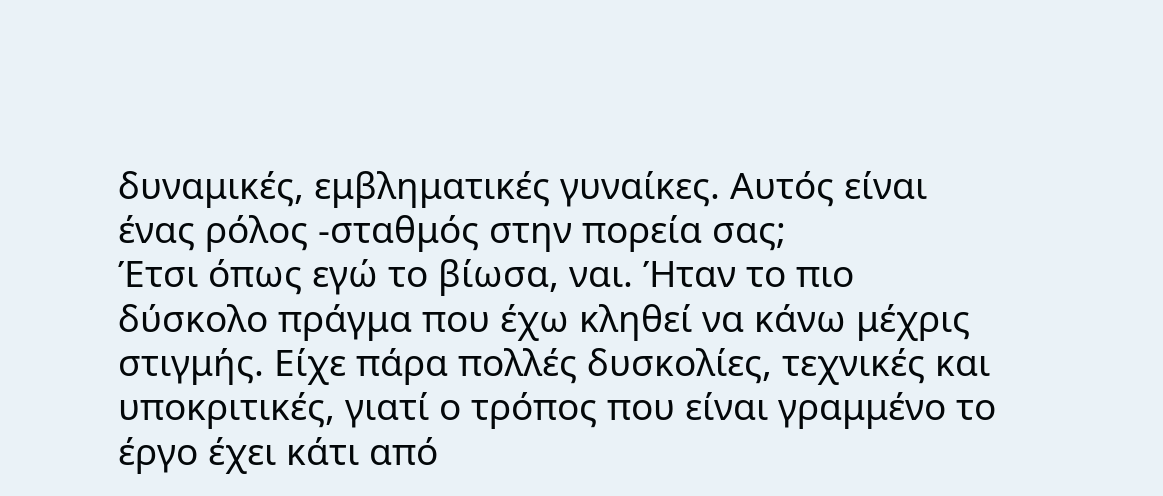δυναμικές, εμβληματικές γυναίκες. Αυτός είναι ένας ρόλος -σταθμός στην πορεία σας;
Έτσι όπως εγώ το βίωσα, ναι. Ήταν το πιο δύσκολο πράγμα που έχω κληθεί να κάνω μέχρις στιγμής. Είχε πάρα πολλές δυσκολίες, τεχνικές και υποκριτικές, γιατί ο τρόπος που είναι γραμμένο το έργο έχει κάτι από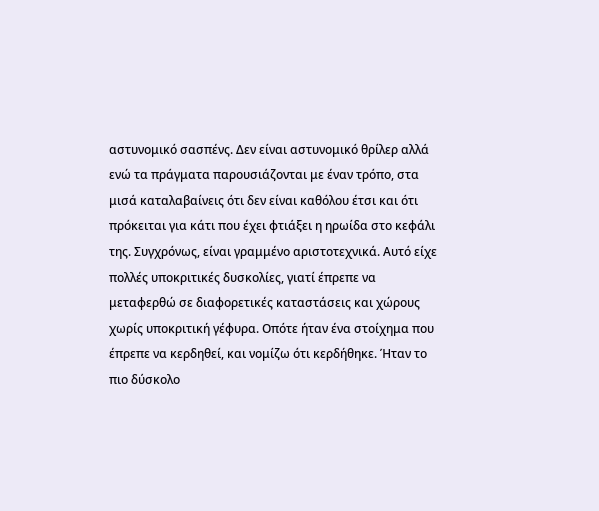αστυνομικό σασπένς. Δεν είναι αστυνομικό θρίλερ αλλά ενώ τα πράγματα παρουσιάζονται με έναν τρόπο, στα μισά καταλαβαίνεις ότι δεν είναι καθόλου έτσι και ότι πρόκειται για κάτι που έχει φτιάξει η ηρωίδα στο κεφάλι της. Συγχρόνως, είναι γραμμένο αριστοτεχνικά. Αυτό είχε πολλές υποκριτικές δυσκολίες, γιατί έπρεπε να μεταφερθώ σε διαφορετικές καταστάσεις και χώρους χωρίς υποκριτική γέφυρα. Οπότε ήταν ένα στοίχημα που έπρεπε να κερδηθεί, και νομίζω ότι κερδήθηκε. Ήταν το πιο δύσκολο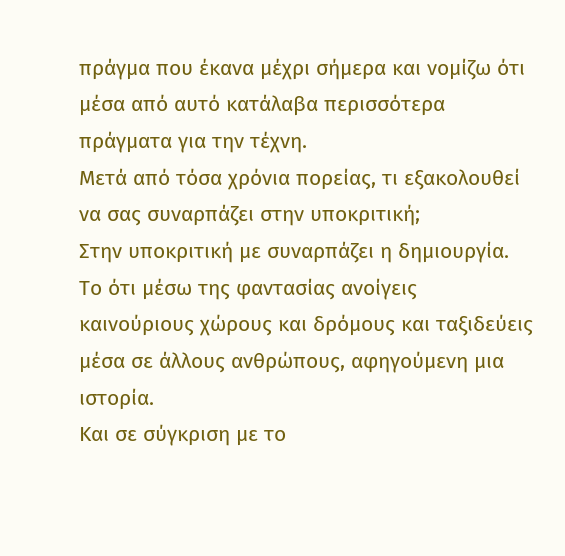πράγμα που έκανα μέχρι σήμερα και νομίζω ότι μέσα από αυτό κατάλαβα περισσότερα πράγματα για την τέχνη.
Μετά από τόσα χρόνια πορείας, τι εξακολουθεί να σας συναρπάζει στην υποκριτική;
Στην υποκριτική με συναρπάζει η δημιουργία. Το ότι μέσω της φαντασίας ανοίγεις καινούριους χώρους και δρόμους και ταξιδεύεις μέσα σε άλλους ανθρώπους, αφηγούμενη μια ιστορία.
Και σε σύγκριση με το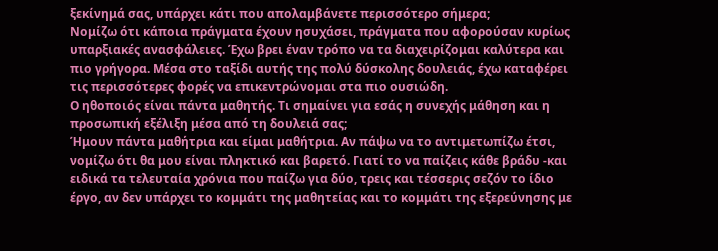ξεκίνημά σας, υπάρχει κάτι που απολαμβάνετε περισσότερο σήμερα;
Νομίζω ότι κάποια πράγματα έχουν ησυχάσει, πράγματα που αφορούσαν κυρίως υπαρξιακές ανασφάλειες. Έχω βρει έναν τρόπο να τα διαχειρίζομαι καλύτερα και πιο γρήγορα. Μέσα στο ταξίδι αυτής της πολύ δύσκολης δουλειάς, έχω καταφέρει τις περισσότερες φορές να επικεντρώνομαι στα πιο ουσιώδη.
Ο ηθοποιός είναι πάντα μαθητής. Τι σημαίνει για εσάς η συνεχής μάθηση και η προσωπική εξέλιξη μέσα από τη δουλειά σας;
Ήμουν πάντα μαθήτρια και είμαι μαθήτρια. Αν πάψω να το αντιμετωπίζω έτσι, νομίζω ότι θα μου είναι πληκτικό και βαρετό. Γιατί το να παίζεις κάθε βράδυ -και ειδικά τα τελευταία χρόνια που παίζω για δύο, τρεις και τέσσερις σεζόν το ίδιο έργο, αν δεν υπάρχει το κομμάτι της μαθητείας και το κομμάτι της εξερεύνησης με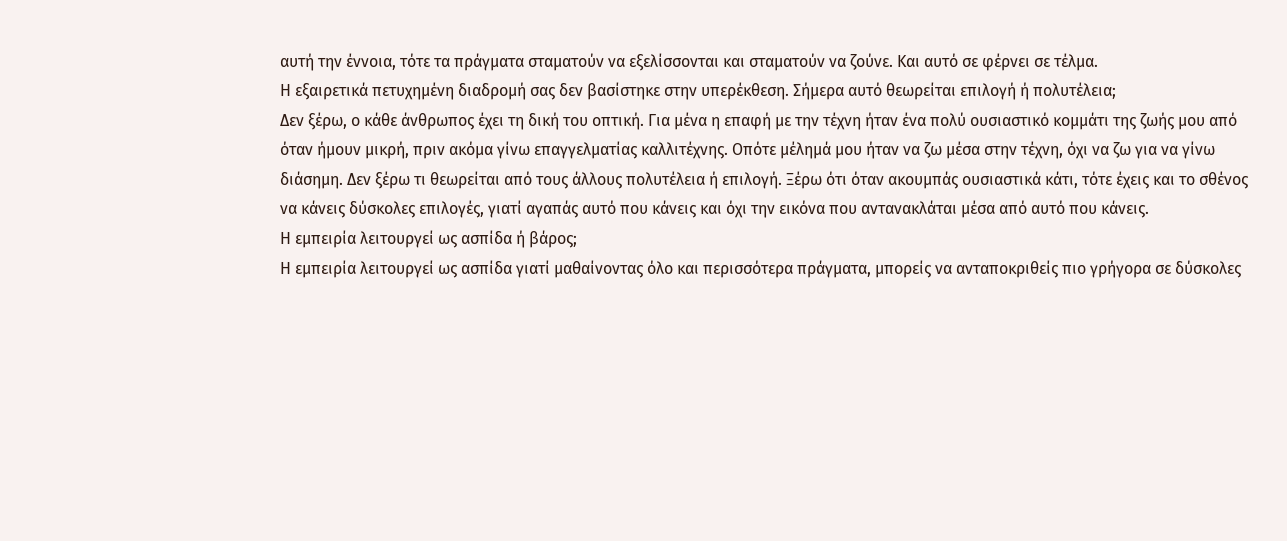αυτή την έννοια, τότε τα πράγματα σταματούν να εξελίσσονται και σταματούν να ζούνε. Και αυτό σε φέρνει σε τέλμα.
Η εξαιρετικά πετυχημένη διαδρομή σας δεν βασίστηκε στην υπερέκθεση. Σήμερα αυτό θεωρείται επιλογή ή πολυτέλεια;
Δεν ξέρω, ο κάθε άνθρωπος έχει τη δική του οπτική. Για μένα η επαφή με την τέχνη ήταν ένα πολύ ουσιαστικό κομμάτι της ζωής μου από όταν ήμουν μικρή, πριν ακόμα γίνω επαγγελματίας καλλιτέχνης. Οπότε μέλημά μου ήταν να ζω μέσα στην τέχνη, όχι να ζω για να γίνω διάσημη. Δεν ξέρω τι θεωρείται από τους άλλους πολυτέλεια ή επιλογή. Ξέρω ότι όταν ακουμπάς ουσιαστικά κάτι, τότε έχεις και το σθένος να κάνεις δύσκολες επιλογές, γιατί αγαπάς αυτό που κάνεις και όχι την εικόνα που αντανακλάται μέσα από αυτό που κάνεις.
Η εμπειρία λειτουργεί ως ασπίδα ή βάρος;
Η εμπειρία λειτουργεί ως ασπίδα γιατί μαθαίνοντας όλο και περισσότερα πράγματα, μπορείς να ανταποκριθείς πιο γρήγορα σε δύσκολες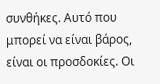συνθήκες. Αυτό που μπορεί να είναι βάρος, είναι οι προσδοκίες. Οι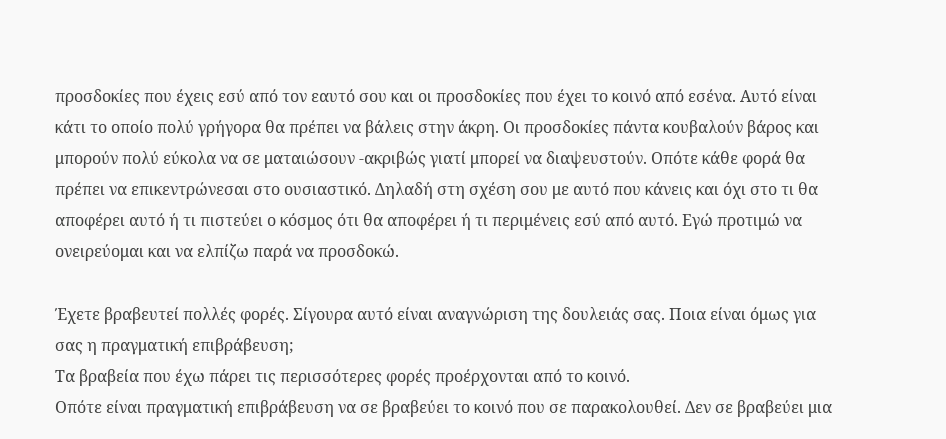προσδοκίες που έχεις εσύ από τον εαυτό σου και οι προσδοκίες που έχει το κοινό από εσένα. Αυτό είναι κάτι το οποίο πολύ γρήγορα θα πρέπει να βάλεις στην άκρη. Οι προσδοκίες πάντα κουβαλούν βάρος και μπορούν πολύ εύκολα να σε ματαιώσουν -ακριβώς γιατί μπορεί να διαψευστούν. Οπότε κάθε φορά θα πρέπει να επικεντρώνεσαι στο ουσιαστικό. Δηλαδή στη σχέση σου με αυτό που κάνεις και όχι στο τι θα αποφέρει αυτό ή τι πιστεύει ο κόσμος ότι θα αποφέρει ή τι περιμένεις εσύ από αυτό. Εγώ προτιμώ να ονειρεύομαι και να ελπίζω παρά να προσδοκώ.

Έχετε βραβευτεί πολλές φορές. Σίγουρα αυτό είναι αναγνώριση της δουλειάς σας. Ποια είναι όμως για σας η πραγματική επιβράβευση;
Τα βραβεία που έχω πάρει τις περισσότερες φορές προέρχονται από το κοινό.
Οπότε είναι πραγματική επιβράβευση να σε βραβεύει το κοινό που σε παρακολουθεί. Δεν σε βραβεύει μια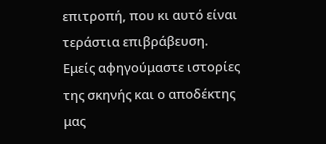επιτροπή, που κι αυτό είναι τεράστια επιβράβευση. Εμείς αφηγούμαστε ιστορίες της σκηνής και ο αποδέκτης μας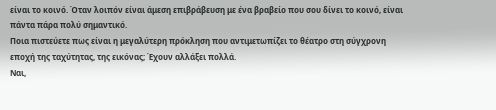είναι το κοινό. Όταν λοιπόν είναι άμεση επιβράβευση με ένα βραβείο που σου δίνει το κοινό, είναι πάντα πάρα πολύ σημαντικό.
Ποια πιστεύετε πως είναι η μεγαλύτερη πρόκληση που αντιμετωπίζει το θέατρο στη σύγχρονη εποχή της ταχύτητας, της εικόνας; Έχουν αλλάξει πολλά.
Ναι,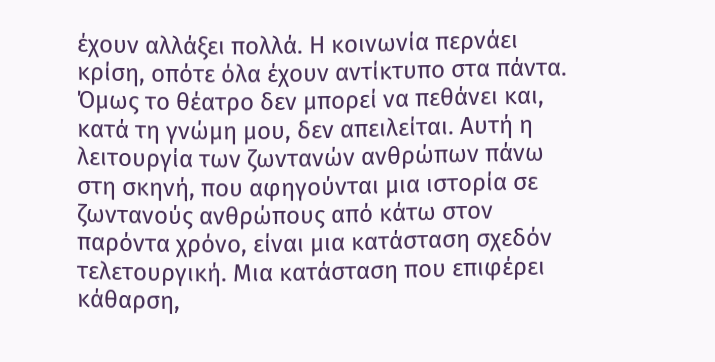έχουν αλλάξει πολλά. Η κοινωνία περνάει κρίση, οπότε όλα έχουν αντίκτυπο στα πάντα. Όμως το θέατρο δεν μπορεί να πεθάνει και, κατά τη γνώμη μου, δεν απειλείται. Αυτή η λειτουργία των ζωντανών ανθρώπων πάνω στη σκηνή, που αφηγούνται μια ιστορία σε ζωντανούς ανθρώπους από κάτω στον παρόντα χρόνο, είναι μια κατάσταση σχεδόν τελετουργική. Μια κατάσταση που επιφέρει κάθαρση,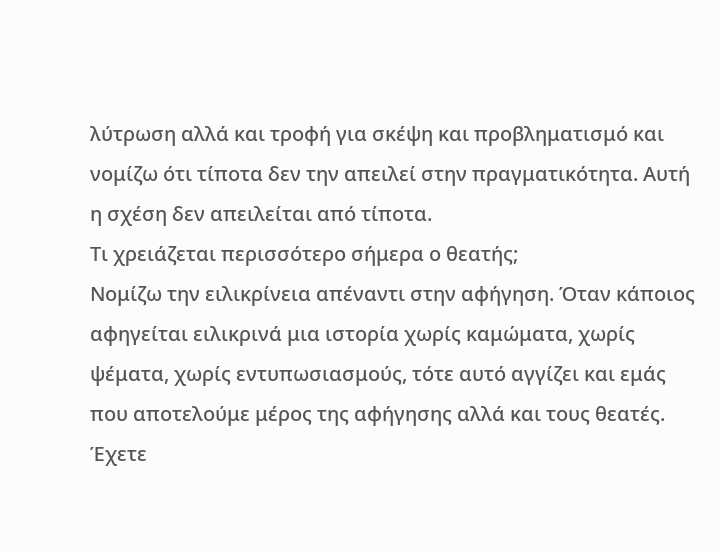λύτρωση αλλά και τροφή για σκέψη και προβληματισμό και νομίζω ότι τίποτα δεν την απειλεί στην πραγματικότητα. Αυτή η σχέση δεν απειλείται από τίποτα.
Τι χρειάζεται περισσότερο σήμερα ο θεατής;
Νομίζω την ειλικρίνεια απέναντι στην αφήγηση. Όταν κάποιος αφηγείται ειλικρινά μια ιστορία χωρίς καμώματα, χωρίς ψέματα, χωρίς εντυπωσιασμούς, τότε αυτό αγγίζει και εμάς που αποτελούμε μέρος της αφήγησης αλλά και τους θεατές.
Έχετε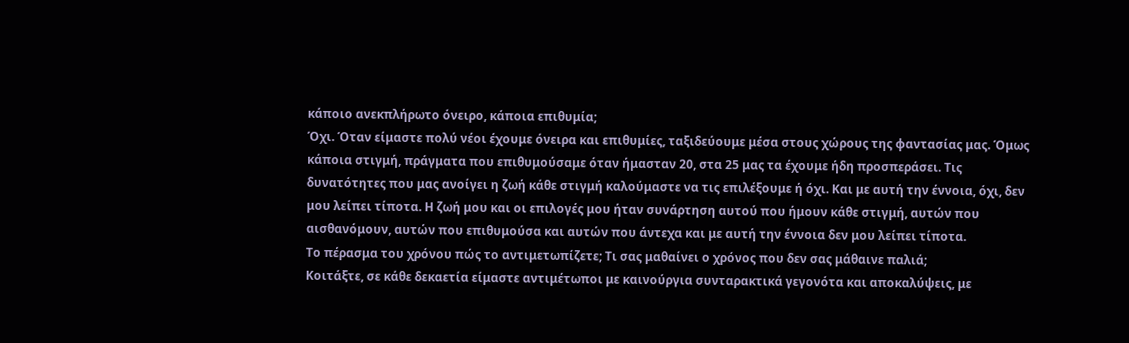κάποιο ανεκπλήρωτο όνειρο, κάποια επιθυμία;
Όχι. Όταν είμαστε πολύ νέοι έχουμε όνειρα και επιθυμίες, ταξιδεύουμε μέσα στους χώρους της φαντασίας μας. Όμως κάποια στιγμή, πράγματα που επιθυμούσαμε όταν ήμασταν 20, στα 25 μας τα έχουμε ήδη προσπεράσει. Τις δυνατότητες που μας ανοίγει η ζωή κάθε στιγμή καλούμαστε να τις επιλέξουμε ή όχι. Και με αυτή την έννοια, όχι, δεν μου λείπει τίποτα. Η ζωή μου και οι επιλογές μου ήταν συνάρτηση αυτού που ήμουν κάθε στιγμή, αυτών που αισθανόμουν, αυτών που επιθυμούσα και αυτών που άντεχα και με αυτή την έννοια δεν μου λείπει τίποτα.
Το πέρασμα του χρόνου πώς το αντιμετωπίζετε; Τι σας μαθαίνει ο χρόνος που δεν σας μάθαινε παλιά;
Κοιτάξτε, σε κάθε δεκαετία είμαστε αντιμέτωποι με καινούργια συνταρακτικά γεγονότα και αποκαλύψεις, με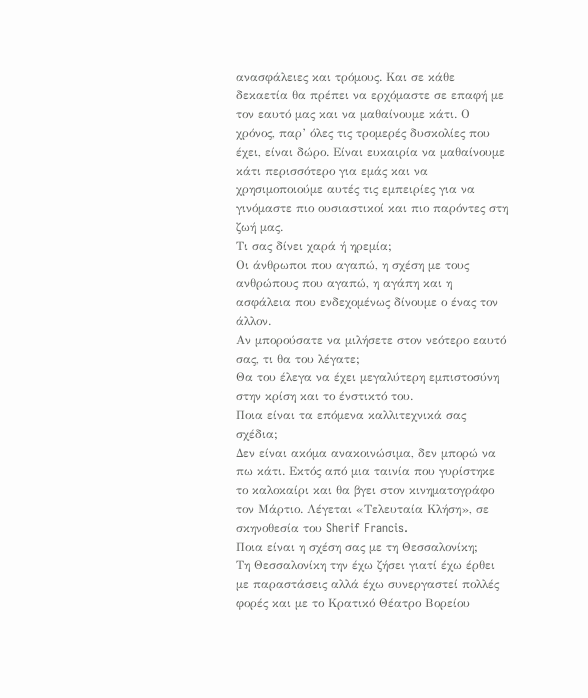ανασφάλειες και τρόμους. Και σε κάθε δεκαετία θα πρέπει να ερχόμαστε σε επαφή με τον εαυτό μας και να μαθαίνουμε κάτι. Ο χρόνος, παρ’ όλες τις τρομερές δυσκολίες που έχει, είναι δώρο. Είναι ευκαιρία να μαθαίνουμε κάτι περισσότερο για εμάς και να χρησιμοποιούμε αυτές τις εμπειρίες για να γινόμαστε πιο ουσιαστικοί και πιο παρόντες στη ζωή μας.
Τι σας δίνει χαρά ή ηρεμία;
Οι άνθρωποι που αγαπώ, η σχέση με τους ανθρώπους που αγαπώ, η αγάπη και η ασφάλεια που ενδεχομένως δίνουμε ο ένας τον άλλον.
Αν μπορούσατε να μιλήσετε στον νεότερο εαυτό σας, τι θα του λέγατε;
Θα του έλεγα να έχει μεγαλύτερη εμπιστοσύνη στην κρίση και το ένστικτό του.
Ποια είναι τα επόμενα καλλιτεχνικά σας σχέδια;
Δεν είναι ακόμα ανακοινώσιμα, δεν μπορώ να πω κάτι. Εκτός από μια ταινία που γυρίστηκε το καλοκαίρι και θα βγει στον κινηματογράφο τον Μάρτιο. Λέγεται «Τελευταία Κλήση», σε σκηνοθεσία του Sherif Francis.
Ποια είναι η σχέση σας με τη Θεσσαλονίκη;
Τη Θεσσαλονίκη την έχω ζήσει γιατί έχω έρθει με παραστάσεις αλλά έχω συνεργαστεί πολλές φορές και με το Κρατικό Θέατρο Βορείου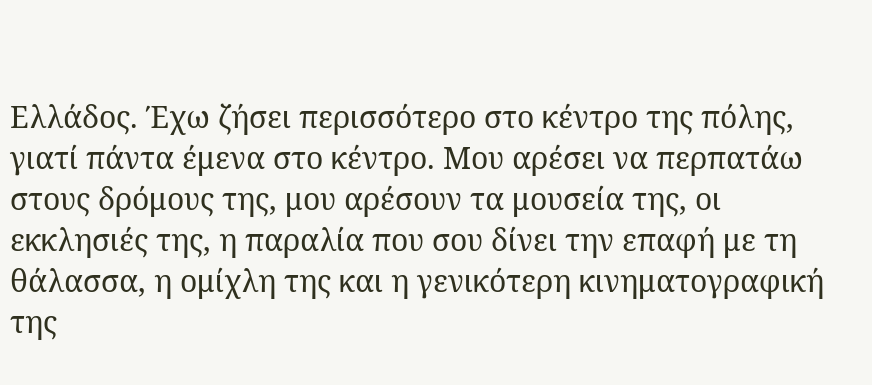Ελλάδος. Έχω ζήσει περισσότερο στο κέντρο της πόλης, γιατί πάντα έμενα στο κέντρο. Μου αρέσει να περπατάω στους δρόμους της, μου αρέσουν τα μουσεία της, οι εκκλησιές της, η παραλία που σου δίνει την επαφή με τη θάλασσα, η ομίχλη της και η γενικότερη κινηματογραφική της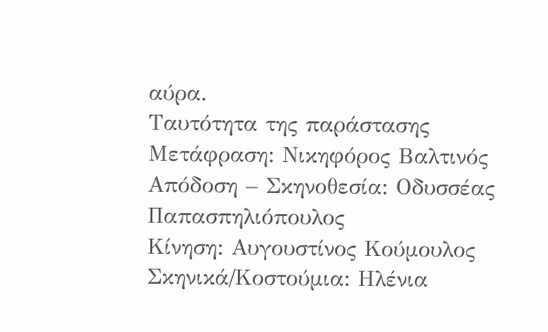αύρα.
Ταυτότητα της παράστασης
Μετάφραση: Νικηφόρος Βαλτινός
Απόδοση – Σκηνοθεσία: Οδυσσέας Παπασπηλιόπουλος
Κίνηση: Αυγουστίνος Κούμουλος
Σκηνικά/Κοστούμια: Ηλένια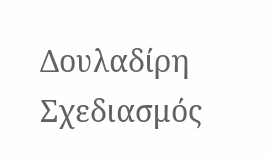Δουλαδίρη
Σχεδιασμός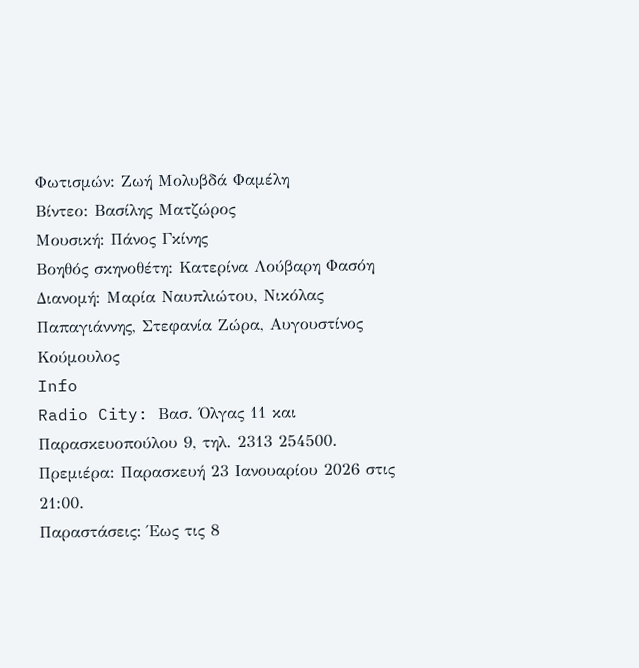Φωτισμών: Ζωή Μολυβδά Φαμέλη
Βίντεο: Βασίλης Ματζώρος
Μουσική: Πάνος Γκίνης
Βοηθός σκηνοθέτη: Κατερίνα Λούβαρη Φασόη
Διανομή: Μαρία Ναυπλιώτου, Νικόλας Παπαγιάννης, Στεφανία Ζώρα, Αυγουστίνος Κούμουλος
Info
Radio City: Βασ. Όλγας 11 και Παρασκευοπούλου 9, τηλ. 2313 254500.
Πρεμιέρα: Παρασκευή 23 Ιανουαρίου 2026 στις 21:00.
Παραστάσεις: Έως τις 8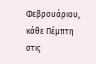Φεβρουάριου, κάθε Πέμπτη στις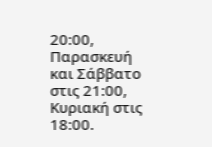20:00, Παρασκευή και Σάββατο στις 21:00, Κυριακή στις 18:00.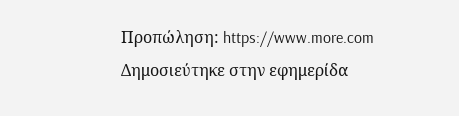Προπώληση: https://www.more.com
Δημοσιεύτηκε στην εφημερίδα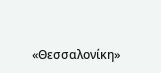«Θεσσαλονίκη»